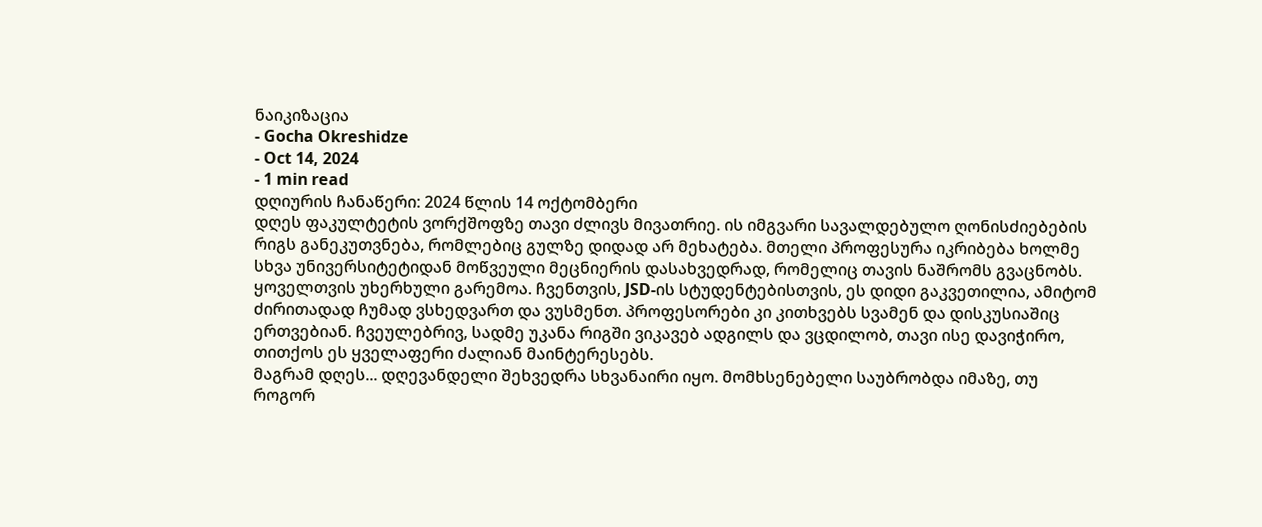ნაიკიზაცია
- Gocha Okreshidze
- Oct 14, 2024
- 1 min read
დღიურის ჩანაწერი: 2024 წლის 14 ოქტომბერი
დღეს ფაკულტეტის ვორქშოფზე თავი ძლივს მივათრიე. ის იმგვარი სავალდებულო ღონისძიებების რიგს განეკუთვნება, რომლებიც გულზე დიდად არ მეხატება. მთელი პროფესურა იკრიბება ხოლმე სხვა უნივერსიტეტიდან მოწვეული მეცნიერის დასახვედრად, რომელიც თავის ნაშრომს გვაცნობს.
ყოველთვის უხერხული გარემოა. ჩვენთვის, JSD-ის სტუდენტებისთვის, ეს დიდი გაკვეთილია, ამიტომ ძირითადად ჩუმად ვსხედვართ და ვუსმენთ. პროფესორები კი კითხვებს სვამენ და დისკუსიაშიც ერთვებიან. ჩვეულებრივ, სადმე უკანა რიგში ვიკავებ ადგილს და ვცდილობ, თავი ისე დავიჭირო, თითქოს ეს ყველაფერი ძალიან მაინტერესებს.
მაგრამ დღეს... დღევანდელი შეხვედრა სხვანაირი იყო. მომხსენებელი საუბრობდა იმაზე, თუ როგორ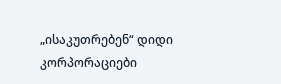„ისაკუთრებენ“ დიდი კორპორაციები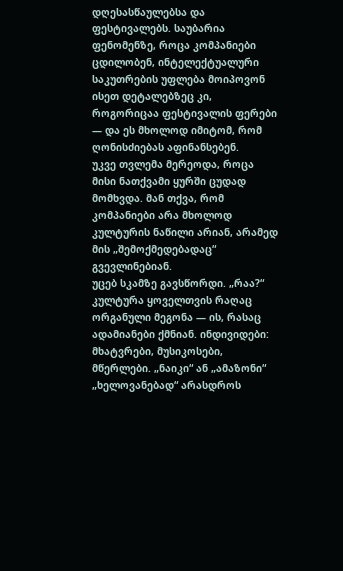დღესასწაულებსა და ფესტივალებს. საუბარია ფენომენზე, როცა კომპანიები ცდილობენ, ინტელექტუალური საკუთრების უფლება მოიპოვონ ისეთ დეტალებზეც კი, როგორიცაა ფესტივალის ფერები — და ეს მხოლოდ იმიტომ, რომ ღონისძიებას აფინანსებენ.
უკვე თვლემა მერეოდა, როცა მისი ნათქვამი ყურში ცუდად მომხვდა. მან თქვა, რომ კომპანიები არა მხოლოდ კულტურის ნაწილი არიან, არამედ მის „შემოქმედებადაც“ გვევლინებიან.
უცებ სკამზე გავსწორდი. „რაა?“
კულტურა ყოველთვის რაღაც ორგანული მეგონა — ის, რასაც ადამიანები ქმნიან. ინდივიდები: მხატვრები, მუსიკოსები, მწერლები. „ნაიკი“ ან „ამაზონი“ „ხელოვანებად“ არასდროს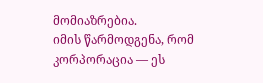მომიაზრებია.
იმის წარმოდგენა, რომ კორპორაცია — ეს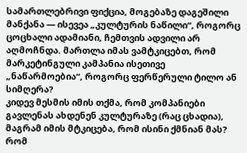სამართლებრივი ფიქცია, მოგებაზე დაგეშილი მანქანა — ისევეა „კულტურის ნაწილი“, როგორც ცოცხალი ადამიანი, ჩემთვის ადვილი არ აღმოჩნდა. მართლა იმას ვამტკიცებთ, რომ მარკეტინგული კამპანია ისეთივე „ნაწარმოებია“, როგორც ფერწერული ტილო ან სიმღერა?
კიდევ მესმის იმის თქმა, რომ კომპანიები გავლენას ახდენენ კულტურაზე (რაც ცხადია), მაგრამ იმის მტკიცება, რომ ისინი ქმნიან მას? რომ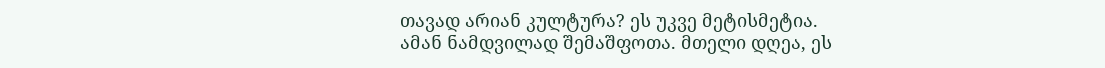თავად არიან კულტურა? ეს უკვე მეტისმეტია.
ამან ნამდვილად შემაშფოთა. მთელი დღეა, ეს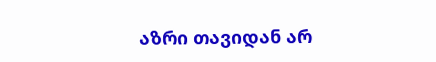აზრი თავიდან არ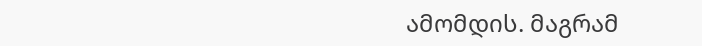ამომდის. მაგრამ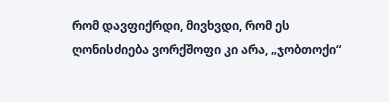რომ დავფიქრდი, მივხვდი, რომ ეს ღონისძიება ვორქშოფი კი არა, „ჯობთოქი“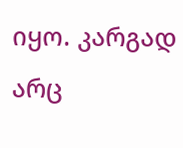იყო. კარგად არც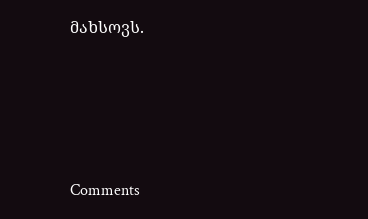მახსოვს.




Comments